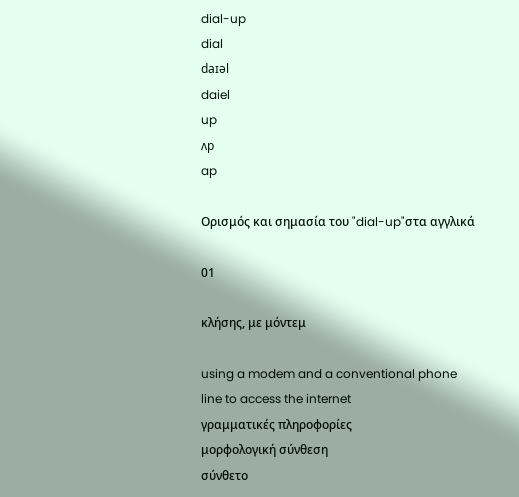dial-up
dial
daɪəl
daiel
up
ʌp
ap

Ορισμός και σημασία του "dial-up"στα αγγλικά

01

κλήσης, με μόντεμ

using a modem and a conventional phone line to access the internet
γραμματικές πληροφορίες
μορφολογική σύνθεση
σύνθετο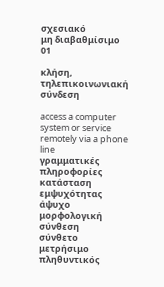σχεσιακό
μη διαβαθμίσιμο
01

κλήση, τηλεπικοινωνιακή σύνδεση

access a computer system or service remotely via a phone line
γραμματικές πληροφορίες
κατάσταση εμψυχότητας
άψυχο
μορφολογική σύνθεση
σύνθετο
μετρήσιμο
πληθυντικός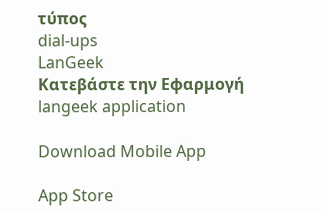τύπος
dial-ups
LanGeek
Κατεβάστε την Εφαρμογή
langeek application

Download Mobile App

App Store